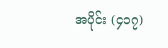အပိုင်း (၄၁၇)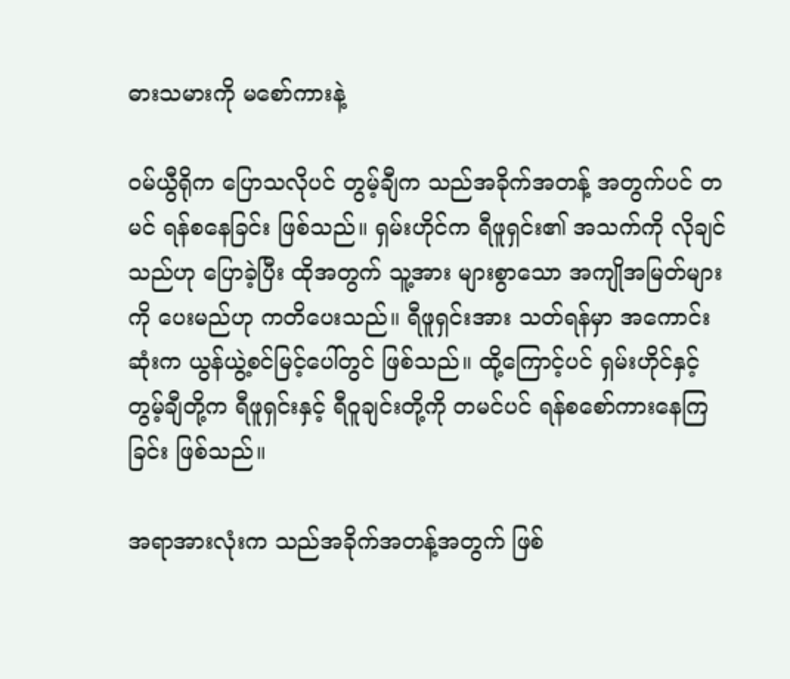ဓားသမားကို မစော်ကားနဲ့

ဝမ်ယွီရိုက ပြောသလိုပင် တွမ့်ချီက သည်အခိုက်အတန့် အတွက်ပင် တမင် ရန်စနေခြင်း ဖြစ်သည်။ ရှမ်းဟိုင်က ရီဖူရှင်း၏ အသက်ကို လိုချင်သည်ဟု ပြောခဲ့ပြီး ထိုအတွက် သူ့အား များစွာသော အကျိုအမြတ်များကို ပေးမည်ဟု ကတိပေးသည်။ ရီဖူရှင်းအား သတ်ရန်မှာ အကောင်းဆုံးက ယွန်ယွဲ့စင်မြင့်ပေါ်တွင် ဖြစ်သည်။ ထို့ကြောင့်ပင် ရှမ်းဟိုင်နှင့် တွမ့်ချီတို့က ရီဖူရှင်းနှင့် ရီဝူချင်းတို့ကို တမင်ပင် ရန်စစော်ကားနေကြခြင်း ဖြစ်သည်။

အရာအားလုံးက သည်အခိုက်အတန့်အတွက် ဖြစ်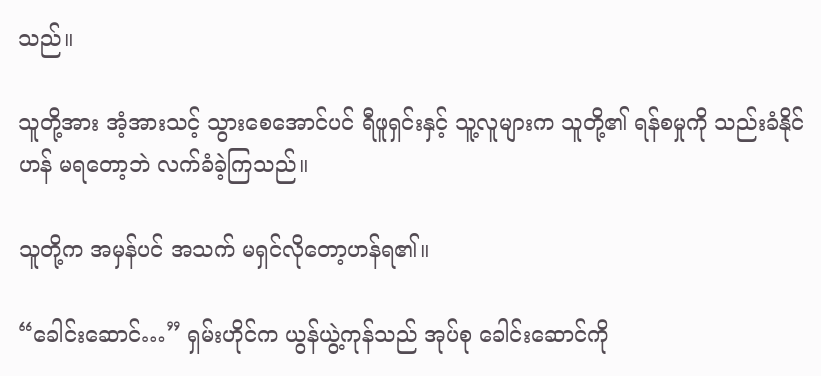သည်။

သူတို့အား အံ့အားသင့် သွားစေအောင်ပင် ရီဖူရှင်းနှင့် သူ့လူများက သူတို့၏ ရန်စမှုကို သည်းခံနိုင်ဟန် မရတော့ဘဲ လက်ခံခဲ့ကြသည်။

သူတို့က အမှန်ပင် အသက် မရှင်လိုတော့ဟန်ရ၏။

“ခေါင်းဆောင်…” ရှမ်းဟိုင်က ယွန်ယွဲ့ကုန်သည် အုပ်စု ခေါင်းဆောင်ကို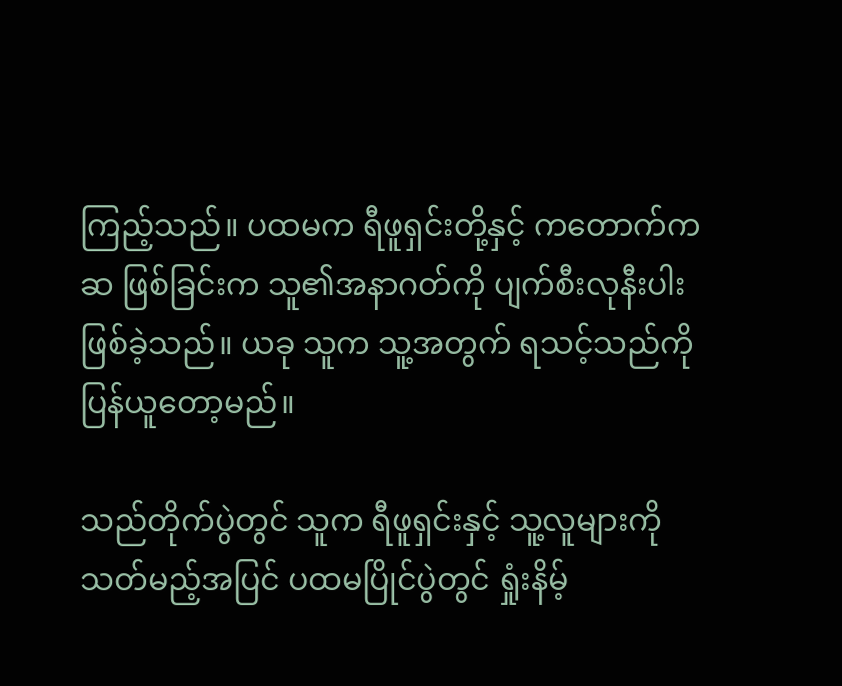ကြည့်သည်။ ပထမက ရီဖူရှင်းတို့နှင့် ကတောက်ကဆ ဖြစ်ခြင်းက သူ၏အနာဂတ်ကို ပျက်စီးလုနီးပါး ဖြစ်ခဲ့သည်။ ယခု သူက သူ့အတွက် ရသင့်သည်ကို ပြန်ယူတော့မည်။

သည်တိုက်ပွဲတွင် သူက ရီဖူရှင်းနှင့် သူ့လူများကို သတ်မည့်အပြင် ပထမပြိုင်ပွဲတွင် ရှုံးနိမ့်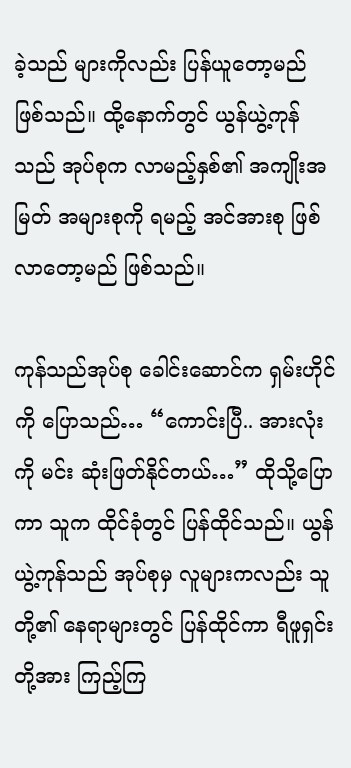ခဲ့သည် များကိုလည်း ပြန်ယူတော့မည် ဖြစ်သည်။ ထို့နောက်တွင် ယွန်ယွဲ့ကုန်သည် အုပ်စုက လာမည့်နှစ်၏ အကျိုးအမြတ် အများစုကို ရမည့် အင်အားစု ဖြစ်လာတော့မည် ဖြစ်သည်။

ကုန်သည်အုပ်စု ခေါင်းဆောင်က ရှမ်းဟိုင်ကို ပြောသည်… “ကောင်းပြီ.. အားလုံးကို မင်း ဆုံးဖြတ်နိုင်တယ်…” ထိုသို့ပြောကာ သူက ထိုင်ခုံတွင် ပြန်ထိုင်သည်။ ယွန်ယွဲ့ကုန်သည် အုပ်စုမှ လူများကလည်း သူတို့၏ နေရာများတွင် ပြန်ထိုင်ကာ ရီဖူရှင်းတို့အား ကြည့်ကြ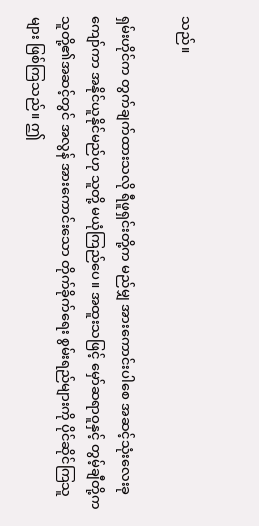သည်။

ရှမ်းဟိုင်က တွက်ချက်ထားသလို ရီဖူရှင်းတို့က မည်မျှ အားကောင်းပါစေ အဆင့်သုံးလေးခု ကျော်ကာ အနိုင်ယူနိုင်မည်ဟု သူတို့ မယုံကြည်ပေ။ အထူးသဖြင့် မှော်ဆရာဝူနှင့် တွမ့်ချီတို့က သူတို့၏အဆင့်တွင် အလွန် အားကောင်းသော တိုက်ခိုက်ရေး စွမ်းရည်များကို ပိုင်ဆိုင်ကြသူများ ဖြစ်ကြသည်။ ဤ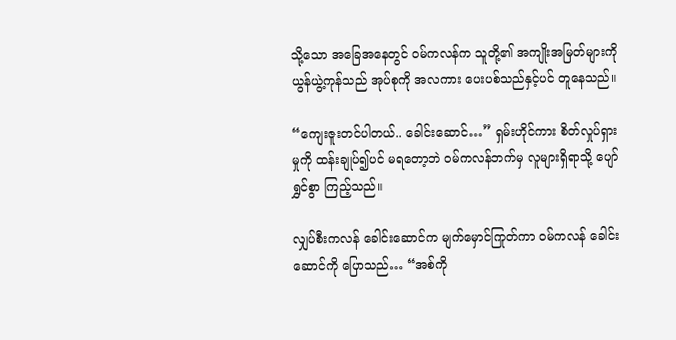သို့သော အခြေအနေတွင် ဝမ်ကလန်က သူတို့၏ အကျိုးအမြတ်များကို ယွန်ယွဲ့ကုန်သည် အုပ်စုကို အလကား ပေးပစ်သည်နှင့်ပင် တူနေသည်။

“ကျေးဇူးတင်ပါတယ်.. ခေါင်းဆောင်…” ရှမ်းဟိုင်ကား စိတ်လှုပ်ရှားမှုကို ထန်းချုပ်၍ပင် မရတော့ဘဲ ဝမ်ကလန်ဘက်မှ လူများရှိရာသို့ ပျော်ရွှင်စွာ ကြည့်သည်။

လျှပ်စီးကလန် ခေါင်းဆောင်က မျက်မှောင်ကြုတ်ကာ ဝမ်ကလန် ခေါင်းဆောင်ကို ပြောသည်… “အစ်ကို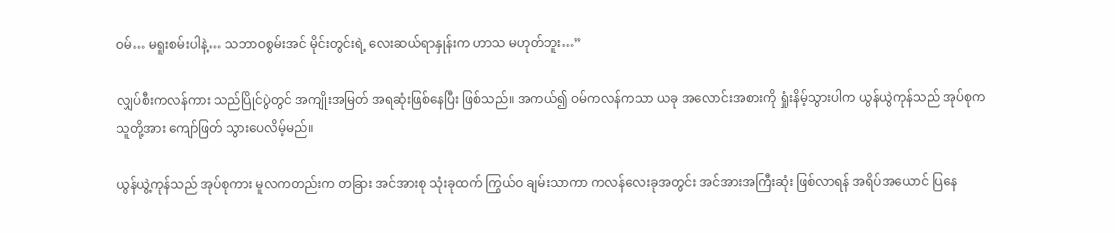ဝမ်… မရူးစမ်းပါနဲ့… သဘာဝစွမ်းအင် မိုင်းတွင်းရဲ့ လေးဆယ်ရာနှုန်းက ဟာသ မဟုတ်ဘူး…”

လျှပ်စီးကလန်ကား သည်ပြိုင်ပွဲတွင် အကျိုးအမြတ် အရဆုံးဖြစ်နေပြီး ဖြစ်သည်။ အကယ်၍ ဝမ်ကလန်ကသာ ယခု အလောင်းအစားကို ရှုံးနိမ့်သွားပါက ယွန်ယွဲကုန်သည် အုပ်စုက သူတို့အား ကျော်ဖြတ် သွားပေလိမ့်မည်။

ယွန်ယွဲ့ကုန်သည် အုပ်စုကား မူလကတည်းက တခြား အင်အားစု သုံးခုထက် ကြွယ်ဝ ချမ်းသာကာ ကလန်လေးခုအတွင်း အင်အားအကြီးဆုံး ဖြစ်လာရန် အရိပ်အယောင် ပြနေ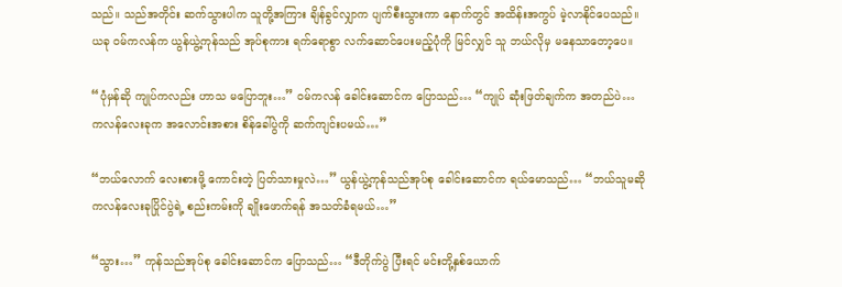သည်။ သည်အတိုင်း ဆက်သွားပါက သူတို့အကြား ချိန်ခွင်လျှာက ပျက်စီးသွားကာ နောက်တွင် အထိန်းအကွပ် မဲ့လာနိုင်ပေသည်။ ယခု ဝမ်ကလန်က ယွန်ယွဲ့ကုန်သည် အုပ်စုကား ရက်ရောစွာ လက်ဆောင်ပေးမည့်ပုံကို မြင်လျှင် သူ ဘယ်လိုမှ မနေသာတော့ပေ။

“ပုံမှန်ဆို ကျုပ်ကလည်း ဟာသ မပြောဘူး…” ဝမ်ကလန် ခေါင်းဆောင်က ပြောသည်… “ကျုပ် ဆုံးဖြတ်ချက်က အတည်ပဲ… ကလန်လေးခုက အလောင်းအစား စိန်ခေါ်ပွဲကို ဆက်ကျင်းပမယ်…”

“ဘယ်လောက် လေးစားဖို့ ကောင်းတဲ့ ပြတ်သားမှုလဲ…” ယွန်ယွဲ့ကုန်သည်အုပ်စု ခေါင်းဆောင်က ရယ်မောသည်… “ဘယ်သူမဆို ကလန်လေးခုပြိုင်ပွဲရဲ့ စည်းကမ်းကို ချိုးဖောက်ရန် အသတ်ခံရမယ်…”

“သွား…” ကုန်သည်အုပ်စု ခေါင်းဆောင်က ပြောသည်… “ဒီတိုက်ပွဲ ပြီးရင် မင်းတို့နှစ်ယောက်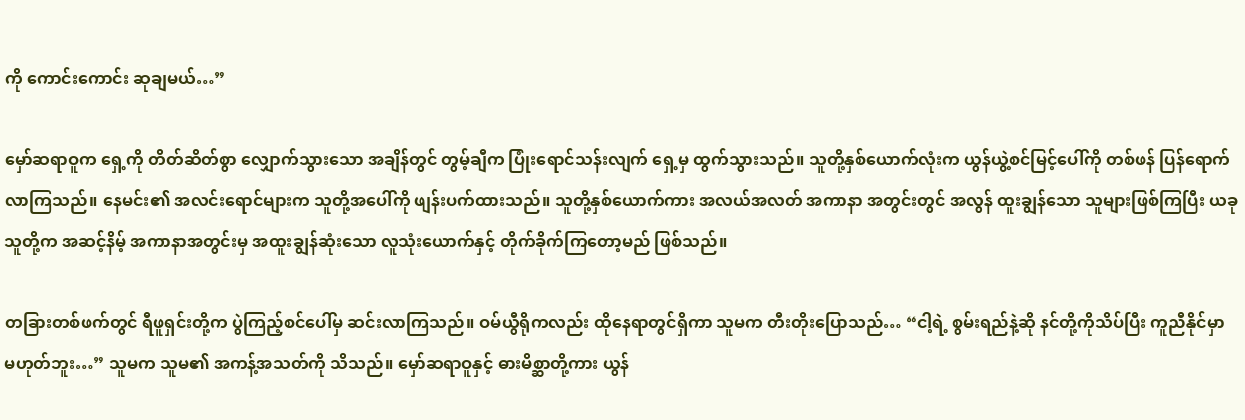ကို ကောင်းကောင်း ဆုချမယ်…”

မှော်ဆရာဝူက ရှေ့ကို တိတ်ဆိတ်စွာ လျှောက်သွားသော အချိန်တွင် တွမ့်ချီက ပြုံးရောင်သန်းလျက် ရှေ့မှ ထွက်သွားသည်။ သူတို့နှစ်ယောက်လုံးက ယွန်ယွဲ့စင်မြင့်ပေါ်ကို တစ်ဖန် ပြန်ရောက်လာကြသည်။ နေမင်း၏ အလင်းရောင်များက သူတို့အပေါ်ကို ဖျန်းပက်ထားသည်။ သူတို့နှစ်ယောက်ကား အလယ်အလတ် အကာနာ အတွင်းတွင် အလွန် ထူးချွန်သော သူများဖြစ်ကြပြီး ယခု သူတို့က အဆင့်နိမ့် အကာနာအတွင်းမှ အထူးချွန်ဆုံးသော လူသုံးယောက်နှင့် တိုက်ခိုက်ကြတော့မည် ဖြစ်သည်။

တခြားတစ်ဖက်တွင် ရီဖူရှင်းတို့က ပွဲကြည့်စင်ပေါ်မှ ဆင်းလာကြသည်။ ဝမ်ယွီရိုကလည်း ထိုနေရာတွင်ရှိကာ သူမက တီးတိုးပြောသည်… “ငါ့ရဲ့ စွမ်းရည်နဲ့ဆို နင်တို့ကိုသိပ်ပြီး ကူညီနိုင်မှာ မဟုတ်ဘူး…” သူမက သူမ၏ အကန့်အသတ်ကို သိသည်။ မှော်ဆရာဝူနှင့် ဓားမိစ္ဆာတို့ကား ယွန်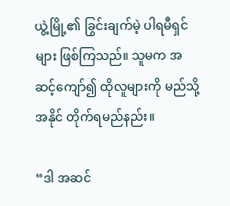ယွဲ့မြို့၏ ခြွင်းချက်မဲ့ ပါရမီရှင်များ ဖြစ်ကြသည်။ သူမက အဆင့်ကျော်၍ ထိုလူများကို မည်သို့ အနိုင် တိုက်ရမည်နည်း။

“ဒါ အဆင်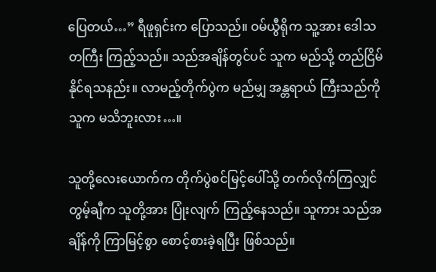ပြေတယ်…” ရီဖူရှင်းက ပြောသည်။ ဝမ်ယွီရိုက သူ့အား ဒေါသတကြီး ကြည့်သည်။ သည်အချိန်တွင်ပင် သူက မည်သို့ တည်ငြိမ် နိုင်ရသနည်း။ လာမည့်တိုက်ပွဲက မည်မျှ အန္တရာယ် ကြီးသည်ကို သူက မသိဘူးလား…။

သူတို့လေးယောက်က တိုက်ပွဲစင်မြင့်ပေါ်သို့ တက်လိုက်ကြလျှင် တွမ့်ချီက သူတို့အား ပြုံးလျက် ကြည့်နေသည်။ သူကား သည်အချိန်ကို ကြာမြင့်စွာ စောင့်စားခဲ့ရပြီး ဖြစ်သည်။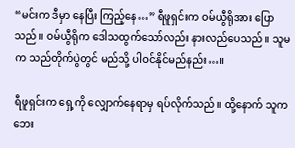“မင်းက ဒီမှာ နေပြီး ကြည့်နေ…” ရီဖူရှင်းက ဝမ်ယွီရိုအား ပြောသည်။ ဝမ်ယွီရိုက ဒေါသထွက်သော်လည်း နားလည်ပေသည်။ သူမက သည်တိုက်ပွဲတွင် မည်သို့ ပါဝင်နိုင်မည်နည်း…။

ရီဖူရှင်းက ရှေ့ကို လျှောက်နေရာမှ ရပ်လိုက်သည်။ ထို့နောက် သူက ဘေး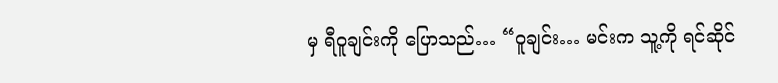မှ ရီဝူချင်းကို ပြောသည်… “ဝူချင်း… မင်းက သူ့ကို ရင်ဆိုင်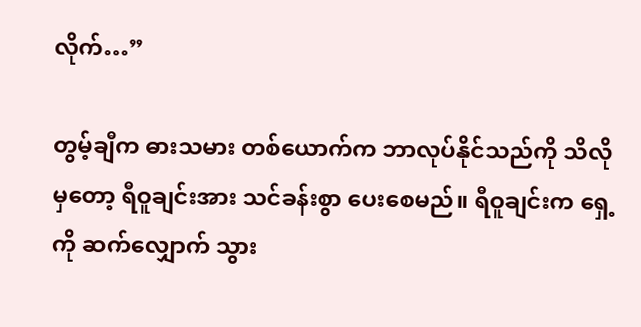လိုက်…”

တွမ့်ချီက ဓားသမား တစ်ယောက်က ဘာလုပ်နိုင်သည်ကို သိလိုမှတော့ ရီဝူချင်းအား သင်ခန်းစွာ ပေးစေမည်။ ရီဝူချင်းက ရှေ့ကို ဆက်လျှောက် သွား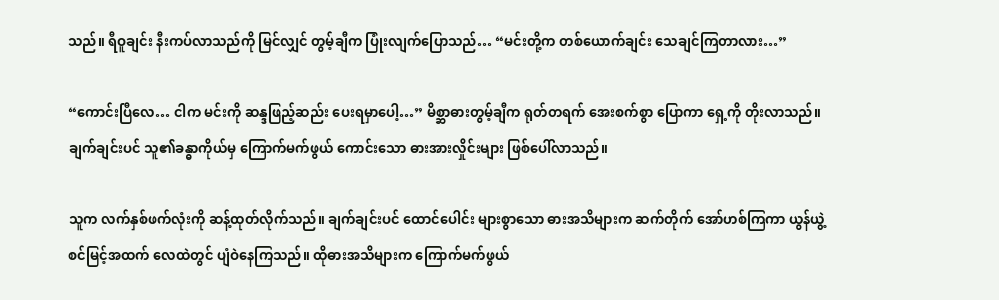သည်။ ရီဝူချင်း နီးကပ်လာသည်ကို မြင်လျှင် တွမ့်ချီက ပြုံးလျက်ပြောသည်… “မင်းတို့က တစ်ယောက်ချင်း သေချင်ကြတာလား…”

“ကောင်းပြီလေ… ငါက မင်းကို ဆန္ဒဖြည့်ဆည်း ပေးရမှာပေါ့…” မိစ္ဆာဓားတွမ့်ချီက ရုတ်တရက် အေးစက်စွာ ပြောကာ ရှေ့ကို တိုးလာသည်။ ချက်ချင်းပင် သူ၏ခန္ဓာကိုယ်မှ ကြောက်မက်ဖွယ် ကောင်းသော ဓားအားလှိုင်းများ ဖြစ်ပေါ်လာသည်။

သူက လက်နှစ်ဖက်လုံးကို ဆန့်ထုတ်လိုက်သည်။ ချက်ချင်းပင် ထောင်ပေါင်း များစွာသော ဓားအသိများက ဆက်တိုက် အော်ဟစ်ကြကာ ယွန်ယွဲ့စင်မြင့်အထက် လေထဲတွင် ပျံဝဲနေကြသည်။ ထိုဓားအသိများက ကြောက်မက်ဖွယ်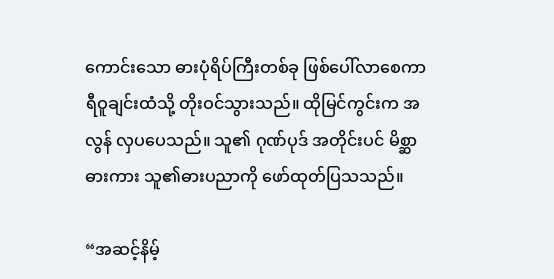ကောင်းသော ဓားပုံရိပ်ကြီးတစ်ခု ဖြစ်ပေါ်လာစေကာ ရီဝူချင်းထံသို့ တိုးဝင်သွားသည်။ ထိုမြင်ကွင်းက အလွန် လှပပေသည်။ သူ၏ ဂုဏ်ပုဒ် အတိုင်းပင် မိစ္ဆာဓားကား သူ၏ဓားပညာကို ဖော်ထုတ်ပြသသည်။

“အဆင့်နိမ့်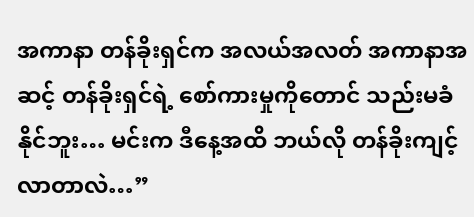အကာနာ တန်ခိုးရှင်က အလယ်အလတ် အကာနာအဆင့် တန်ခိုးရှင်ရဲ့ စော်ကားမှုကိုတောင် သည်းမခံနိုင်ဘူး… မင်းက ဒီနေ့အထိ ဘယ်လို တန်ခိုးကျင့် လာတာလဲ…”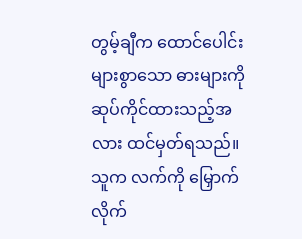တွမ့်ချီက ထောင်ပေါင်း များစွာသော ဓားများကို ဆုပ်ကိုင်ထားသည့်အလား ထင်မှတ်ရသည်။ သူက လက်ကို မြှောက်လိုက်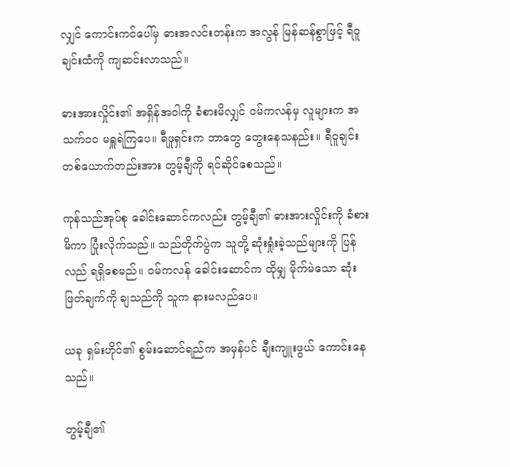လျှင် ကောင်းကင်ပေါ်မှ ဓားအလင်းတန်းက အလွန် မြန်ဆန်စွာဖြင့် ရီဝူချင်းထံကို ကျဆင်းလာသည်။

ဓားအားလှိုင်း၏ အရှိန်အဝါကို ခံစားမိလျှင် ဝမ်ကလန်မှ လူများက အသက်ဝဝ မရှူရဲကြပေ။ ရီဖူရှင်းက ဘာတွေ တွေးနေသနည်း။ ရီဝူချင်း တစ်ယောက်တည်းအား တွမ့်ချီကို ရင်ဆိုင်စေသည်။

ကုန်သည်အုပ်စု ခေါင်းဆောင်ကလည်း တွမ့်ချီ၏ ဓားအားလှိုင်းကို ခံစားမိကာ ပြုံးလိုက်သည်။ သည်တိုက်ပွဲက သူတို့ ဆုံးရှုံးခဲ့သည်များကို ပြန်လည် ရရှိစေမည်။ ဝမ်ကလန် ခေါင်းဆောင်က ထိုမျှ မိုက်မဲသော ဆုံးဖြတ်ချက်ကို ချသည်ကို သူက နားမလည်ပေ။

ယခု ရှမ်းဟိုင်၏ စွမ်းဆောင်ရည်က အမှန်ပင် ချီးကျူးဖွယ် ကောင်းနေသည်။

တွမ့်ချီ၏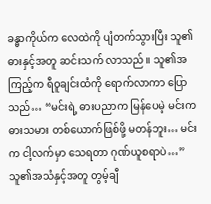ခန္ဓာကိုယ်က လေထဲကို ပျံတက်သွားပြီး သူ၏ဓားနှင့်အတူ ဆင်းသက် လာသည်။ သူ၏အကြည့်က ရီဝူချင်းထံကို ရောက်လာကာ ပြောသည်… “မင်းရဲ့ ဓားပညာက မြန်ပေမဲ့ မင်းက ဓားသမား တစ်ယောက်ဖြစ်ဖို့ မတန်ဘူး… မင်းက ငါ့လက်မှာ သေရတာ ဂုဏ်ယူစရာပဲ…” သူ၏အသံနှင့်အတူ တွမ့်ချီ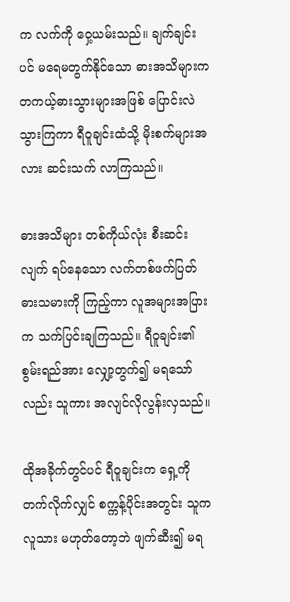က လက်ကို ဝှေ့ယမ်းသည်။ ချက်ချင်းပင် မရေမတွက်နိုင်သော ဓားအသိများက တကယ့်ဓားသွားများအဖြစ် ပြောင်းလဲသွားကြကာ ရီဝူချင်းထံသို့ မိုးစက်များအလား ဆင်းသက် လာကြသည်။

ဓားအသိများ တစ်ကိုယ်လုံး စီးဆင်းလျက် ရပ်နေသော လက်တစ်ဖက်ပြတ် ဓားသမားကို ကြည့်ကာ လူအများအပြားက သက်ပြင်းချကြသည်။ ရီဝူချင်း၏ စွမ်းရည်အား လျှော့တွက်၍ မရသော်လည်း သူကား အလျင်လိုလွန်းလှသည်။

ထိုအခိုက်တွင်ပင် ရီဝူချင်းက ရှေ့ကို တက်လိုက်လျှင် စက္ကန့်ပိုင်းအတွင်း သူက လူသား မဟုတ်တော့ဘဲ ဖျက်ဆီး၍ မရ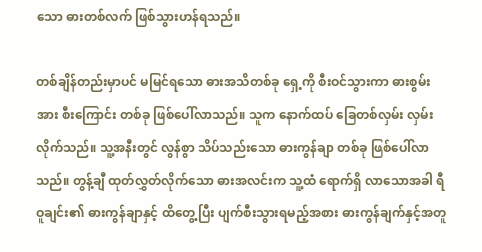သော ဓားတစ်လက် ဖြစ်သွားဟန်ရသည်။

တစ်ချိန်တည်းမှာပင် မမြင်ရသော ဓားအသိတစ်ခု ရှေ့ကို စီးဝင်သွားကာ ဓားစွမ်းအား စီးကြောင်း တစ်ခု ဖြစ်ပေါ်လာသည်။ သူက နောက်ထပ် ခြေတစ်လှမ်း လှမ်းလိုက်သည်။ သူ့အနီးတွင် လွန်စွာ သိပ်သည်းသော ဓားကွန်ချာ တစ်ခု ဖြစ်ပေါ်လာသည်။ တွန့်ချီ ထုတ်လွှတ်လိုက်သော ဓားအလင်းက သူ့ထံ ရောက်ရှိ လာသောအခါ ရီဝူချင်း၏ ဓားကွန်ချာနှင့် ထိတွေ့ပြီး ပျက်စီးသွားရမည့်အစား ဓားကွန်ချက်နှင့်အတူ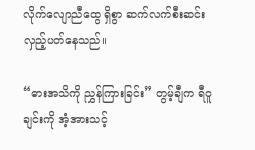လိုက်လျောညီထွေ ရှိစွာ ဆက်လက်စီးဆင်း လှည့်ပတ်နေသည်။

“ဓားအသိကို ညွှန်ကြားခြင်း” တွမ့်ချီက ရီဝူချင်းကို အံ့အားသင့်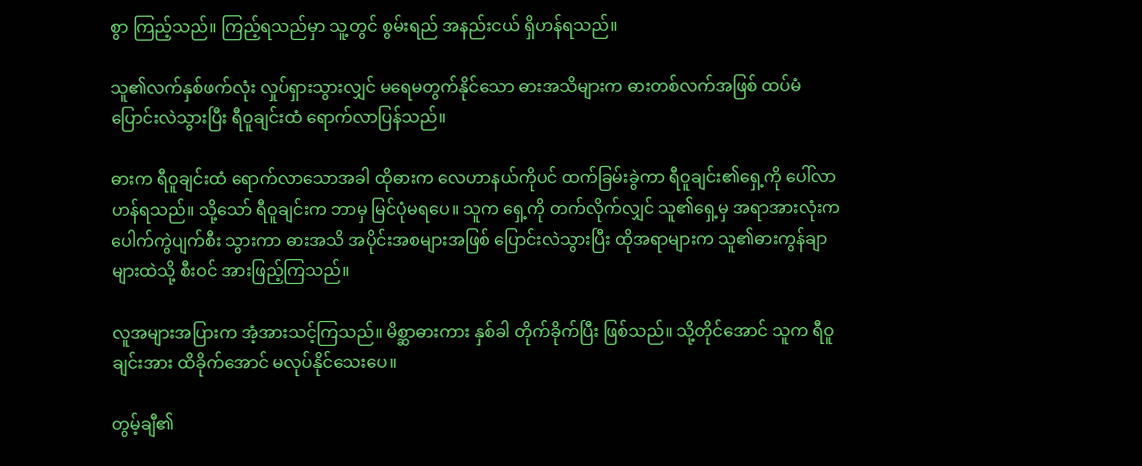စွာ ကြည့်သည်။ ကြည့်ရသည်မှာ သူ့တွင် စွမ်းရည် အနည်းငယ် ရှိဟန်ရသည်။

သူ၏လက်နှစ်ဖက်လုံး လှုပ်ရှားသွားလျှင် မရေမတွက်နိုင်သော ဓားအသိများက ဓားတစ်လက်အဖြစ် ထပ်မံ ပြောင်းလဲသွားပြီး ရီဝူချင်းထံ ရောက်လာပြန်သည်။

ဓားက ရီဝူချင်းထံ ရောက်လာသောအခါ ထိုဓားက လေဟာနယ်ကိုပင် ထက်ခြမ်းခွဲကာ ရီဝူချင်း၏ရှေ့ကို ပေါ်လာဟန်ရသည်။ သို့သော် ရီဝူချင်းက ဘာမှ မြင်ပုံမရပေ။ သူက ရှေ့ကို တက်လိုက်လျှင် သူ၏ရှေ့မှ အရာအားလုံးက ပေါက်ကွဲပျက်စီး သွားကာ ဓားအသိ အပိုင်းအစများအဖြစ် ပြောင်းလဲသွားပြီး ထိုအရာများက သူ၏ဓားကွန်ချာများထဲသို့ စီးဝင် အားဖြည့်ကြသည်။

လူအများအပြားက အံ့အားသင့်ကြသည်။ မိစ္ဆာဓားကား နှစ်ခါ တိုက်ခိုက်ပြီး ဖြစ်သည်။ သို့တိုင်အောင် သူက ရီဝူချင်းအား ထိခိုက်အောင် မလုပ်နိုင်သေးပေ။

တွမ့်ချီ၏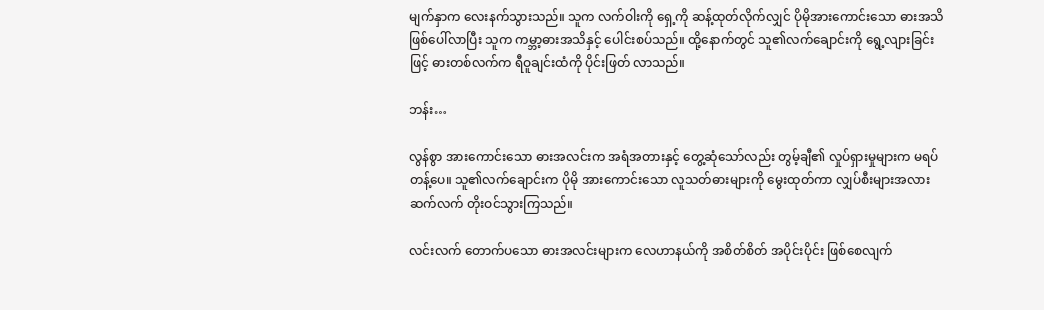မျက်နှာက လေးနက်သွားသည်။ သူက လက်ဝါးကို ရှေ့ကို ဆန့်ထုတ်လိုက်လျှင် ပိုမိုအားကောင်းသော ဓားအသိ ဖြစ်ပေါ်လာပြီး သူက ကမ္ဘာ့ဓားအသိနှင့် ပေါင်းစပ်သည်။ ထို့နောက်တွင် သူ၏လက်ချောင်းကို ရွေ့လျားခြင်းဖြင့် ဓားတစ်လက်က ရီဝူချင်းထံကို ပိုင်းဖြတ် လာသည်။

ဘန်း…

လွန်စွာ အားကောင်းသော ဓားအလင်းက အရံအတားနှင့် တွေ့ဆုံသော်လည်း တွမ့်ချီ၏ လှုပ်ရှားမှုများက မရပ်တန့်ပေ။ သူ၏လက်ချောင်းက ပိုမို အားကောင်းသော လူသတ်ဓားများကို မွေးထုတ်ကာ လျှပ်စီးများအလား ဆက်လက် တိုးဝင်သွားကြသည်။

လင်းလက် တောက်ပသော ဓားအလင်းများက လေဟာနယ်ကို အစိတ်စိတ် အပိုင်းပိုင်း ဖြစ်စေလျက်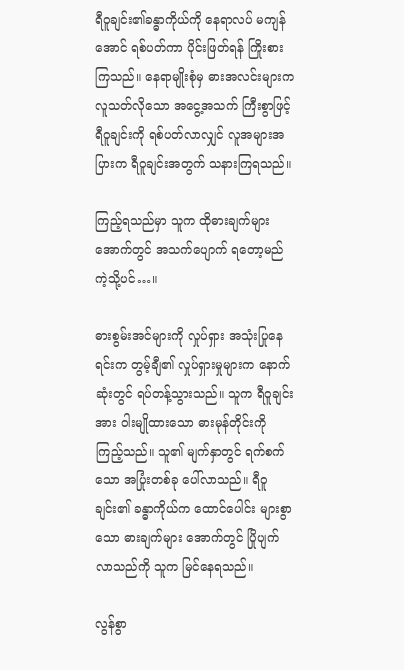ရီဝူချင်း၏ခန္ဓာကိုယ်ကို နေရာလပ် မကျန်အောင် ရစ်ပတ်ကာ ပိုင်းဖြတ်ရန် ကြိုးစားကြသည်။ နေရာမျိုးစုံမှ ဓားအလင်းများက လူသတ်လိုသော အငွေ့အသက် ကြီးစွာဖြင့် ရီဝူချင်းကို ရစ်ပတ်လာလျှင် လူအများအပြားက ရီဝူချင်းအတွက် သနားကြရသည်။

ကြည့်ရသည်မှာ သူက ထိုဓားချက်များ အောက်တွင် အသက်ပျောက် ရတော့မည် ကဲ့သို့ပင်…။

ဓားစွမ်းအင်များကို လှုပ်ရှား အသုံးပြုနေရင်းက တွမ့်ချီ၏ လှုပ်ရှားမှုများက နောက်ဆုံးတွင် ရပ်တန့်သွားသည်။ သူက ရီဝူချင်းအား ဝါးမျိုထားသော ဓားမုန်တိုင်းကို ကြည့်သည်။ သူ၏ မျက်နှာတွင် ရက်စက်သော အပြုံးတစ်ခု ပေါ်လာသည်။ ရီဝူချင်း၏ ခန္ဓာကိုယ်က ထောင်ပေါင်း များစွာသော ဓားချက်များ အောက်တွင် ပြိုပျက် လာသည်ကို သူက မြင်နေရသည်။

လွန်စွာ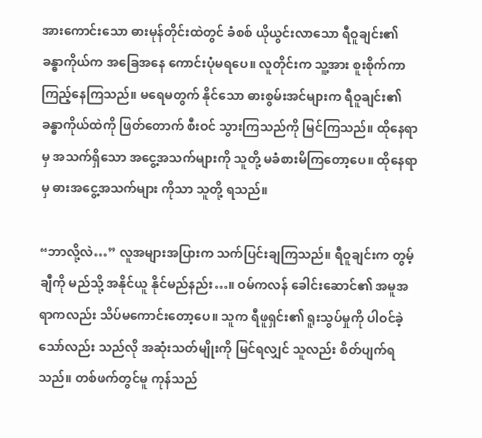အားကောင်းသော ဓားမုန်တိုင်းထဲတွင် ခံစစ် ယိုယွင်းလာသော ရီဝူချင်း၏ ခန္ဓာကိုယ်က အခြေအနေ ကောင်းပုံမရပေ။ လူတိုင်းက သူ့အား စူးစိုက်ကာ ကြည့်နေကြသည်။ မရေမတွက် နိုင်သော ဓားစွမ်းအင်များက ရီဝူချင်း၏ ခန္ဓာကိုယ်ထဲကို ဖြတ်တောက် စီးဝင် သွားကြသည်ကို မြင်ကြသည်။ ထိုနေရာမှ အသက်ရှိသော အငွေ့အသက်များကို သူတို့ မခံစားမိကြတော့ပေ။ ထိုနေရာမှ ဓားအငွေ့အသက်များ ကိုသာ သူတို့ ရသည်။

“ဘာလို့လဲ…” လူအများအပြားက သက်ပြင်းချကြသည်။ ရီဝူချင်းက တွမ့်ချီကို မည်သို့ အနိုင်ယူ နိုင်မည်နည်း…။ ဝမ်ကလန် ခေါင်းဆောင်၏ အမူအရာကလည်း သိပ်မကောင်းတော့ပေ။ သူက ရီဖူရှင်း၏ ရူးသွပ်မှုကို ပါဝင်ခဲ့သော်လည်း သည်လို အဆုံးသတ်မျိုးကို မြင်ရလျှင် သူလည်း စိတ်ပျက်ရသည်။ တစ်ဖက်တွင်မူ ကုန်သည်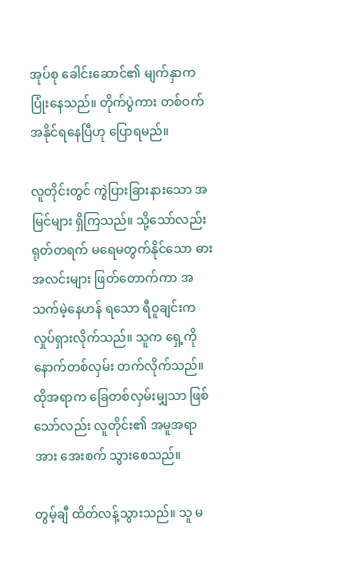အုပ်စု ခေါင်းဆောင်၏ မျက်နှာက ပြုံးနေသည်။ တိုက်ပွဲကား တစ်ဝက် အနိုင်ရနေပြီဟု ပြောရမည်။

လူတိုင်းတွင် ကွဲပြားခြားနားသော အမြင်များ ရှိကြသည်။ သို့သော်လည်း ရုတ်တရက် မရေမတွက်နိုင်သော ဓားအလင်းများ ဖြတ်တောက်ကာ အသက်မဲ့နေဟန် ရသော ရီဝူချင်းက လှုပ်ရှားလိုက်သည်။ သူက ရှေ့ကို နောက်တစ်လှမ်း တက်လိုက်သည်။ ထိုအရာက ခြေတစ်လှမ်းမျှသာ ဖြစ်သော်လည်း လူတိုင်း၏ အမူအရာအား အေးစက် သွားစေသည်။

တွမ့်ချီ ထိတ်လန့်သွားသည်။ သူ မ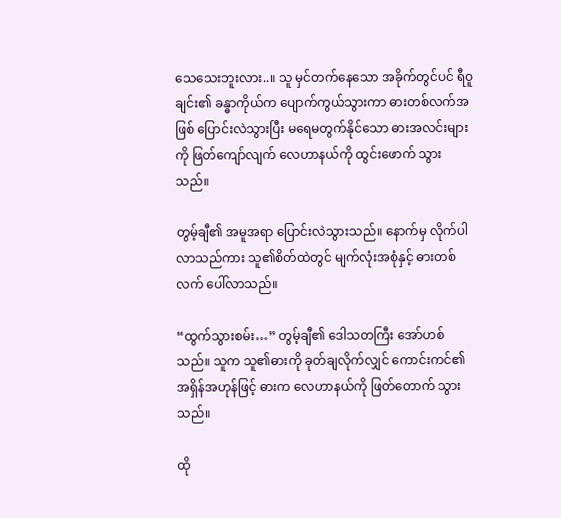သေသေးဘူးလား..။ သူ မှင်တက်နေသော အခိုက်တွင်ပင် ရီဝူချင်း၏ ခန္ဓာကိုယ်က ပျောက်ကွယ်သွားကာ ဓားတစ်လက်အဖြစ် ပြောင်းလဲသွားပြီး မရေမတွက်နိုင်သော ဓားအလင်းများကို ဖြတ်ကျော်လျက် လေဟာနယ်ကို ထွင်းဖောက် သွားသည်။

တွမ့်ချီ၏ အမူအရာ ပြောင်းလဲသွားသည်။ နောက်မှ လိုက်ပါ လာသည်ကား သူ၏စိတ်ထဲတွင် မျက်လုံးအစုံနှင့် ဓားတစ်လက် ပေါ်လာသည်။

“ထွက်သွားစမ်း…” တွမ့်ချီ၏ ဒေါသတကြီး အော်ဟစ်သည်။ သူက သူ၏ဓားကို ခုတ်ချလိုက်လျှင် ကောင်းကင်၏ အရှိန်အဟုန်ဖြင့် ဓားက လေဟာနယ်ကို ဖြတ်တောက် သွားသည်။

ထို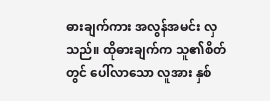ဓားချက်ကား အလွန်အမင်း လှသည်။ ထိုဓားချက်က သူ၏စိတ်တွင် ပေါ်လာသော လူအား နှစ်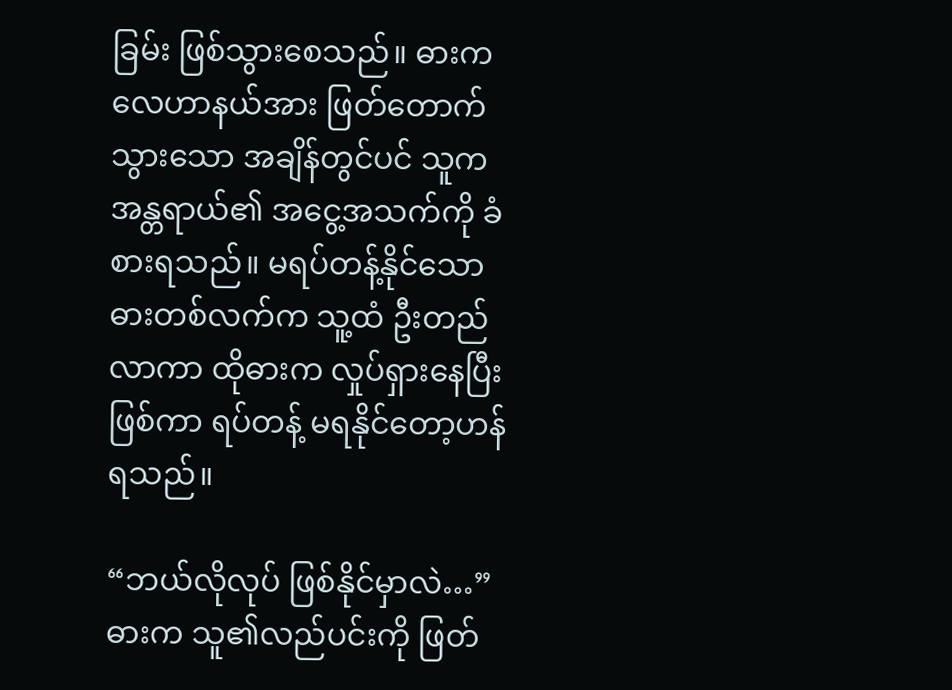ခြမ်း ဖြစ်သွားစေသည်။ ဓားက လေဟာနယ်အား ဖြတ်တောက် သွားသော အချိန်တွင်ပင် သူက အန္တရာယ်၏ အငွေ့အသက်ကို ခံစားရသည်။ မရပ်တန့်နိုင်သော ဓားတစ်လက်က သူ့ထံ ဦးတည်လာကာ ထိုဓားက လှုပ်ရှားနေပြီး ဖြစ်ကာ ရပ်တန့် မရနိုင်တော့ဟန် ရသည်။

“ဘယ်လိုလုပ် ဖြစ်နိုင်မှာလဲ…” ဓားက သူ၏လည်ပင်းကို ဖြတ်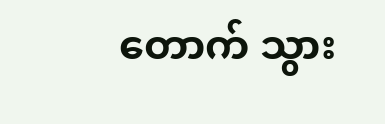တောက် သွား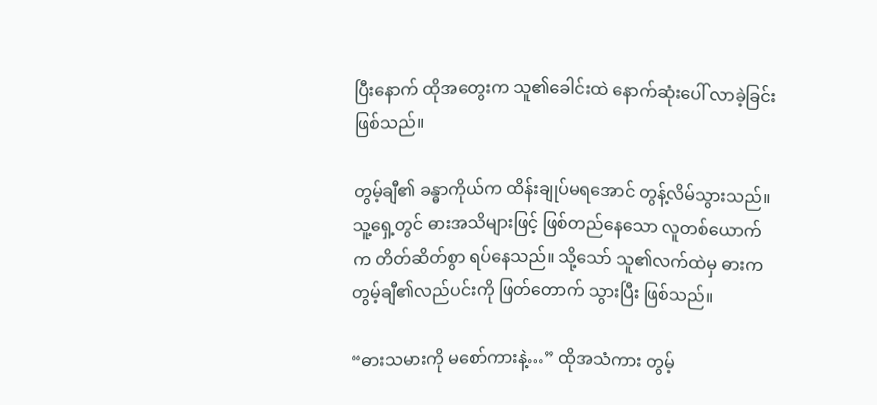ပြီးနောက် ထိုအတွေးက သူ၏ခေါင်းထဲ နောက်ဆုံးပေါ် လာခဲ့ခြင်း ဖြစ်သည်။

တွမ့်ချီ၏ ခန္ဓာကိုယ်က ထိန်းချုပ်မရအောင် တွန့်လိမ်သွားသည်။ သူ့ရှေ့တွင် ဓားအသိများဖြင့် ဖြစ်တည်နေသော လူတစ်ယောက်က တိတ်ဆိတ်စွာ ရပ်နေသည်။ သို့သော် သူ၏လက်ထဲမှ ဓားက တွမ့်ချီ၏လည်ပင်းကို ဖြတ်တောက် သွားပြီး ဖြစ်သည်။

“ဓားသမားကို မစော်ကားနဲ့…” ထိုအသံကား တွမ့်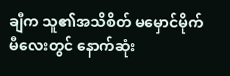ချီက သူ၏အသိစိတ် မမှောင်မိုက်မီလေးတွင် နောက်ဆုံး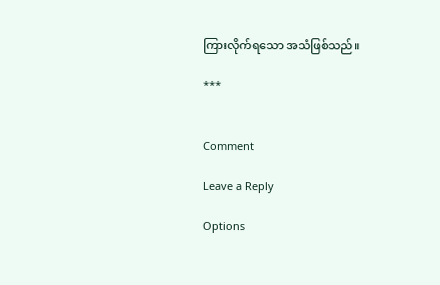ကြားလိုက်ရသော အသံဖြစ်သည်။

***


Comment

Leave a Reply

Options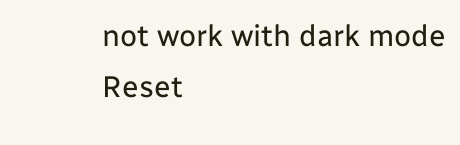not work with dark mode
Reset